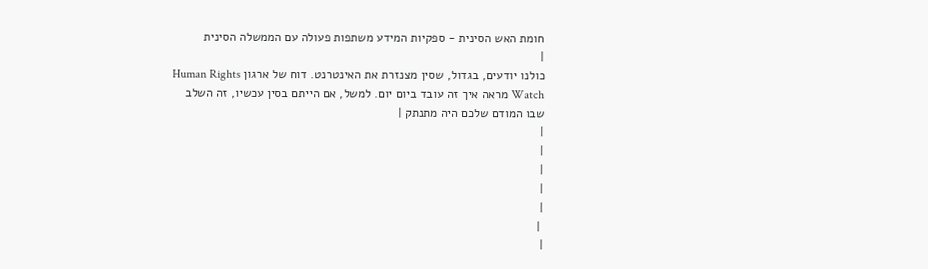חומת האש הסינית - ספקיות המידע משתפות פעולה עם הממשלה הסינית
|
כולנו יודעים, בגדול, שסין מצנזרת את האינטרנט. דוח של ארגון Human Rights Watch מראה איך זה עובד ביום יום. למשל, אם הייתם בסין עכשיו, זה השלב שבו המודם שלכם היה מתנתק |
|
|
|
|
|
 |
|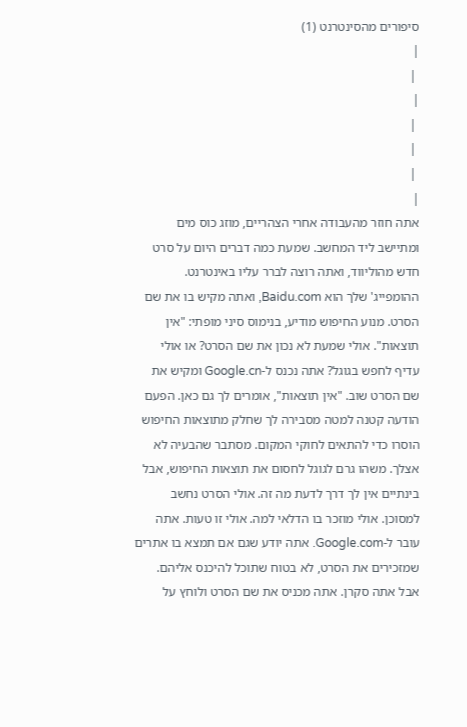סיפורים מהסינטרנט (1)
|
 |
|
 |
 |
 |
|
אתה חוזר מהעבודה אחרי הצהריים, מוזג כוס מים ומתיישב ליד המחשב. שמעת כמה דברים היום על סרט חדש מהוליווד, ואתה רוצה לברר עליו באינטרנט. ההומפייג' שלך הוא Baidu.com, ואתה מקיש בו את שם הסרט. מנוע החיפוש מודיע, בנימוס סיני מופתי: "אין תוצאות". אולי שמעת לא נכון את שם הסרט? או אולי עדיף לחפש בגוגל? אתה נכנס ל-Google.cn ומקיש את שם הסרט שוב. "אין תוצאות", אומרים לך גם כאן. הפעם הודעה קטנה למטה מסבירה לך שחלק מתוצאות החיפוש הוסרו כדי להתאים לחוקי המקום. מסתבר שהבעיה לא אצלך. משהו גרם לגוגל לחסום את תוצאות החיפוש, אבל בינתיים אין לך דרך לדעת מה זה. אולי הסרט נחשב למסוכן. אולי מוזכר בו הדלאי למה. אולי זו טעות. אתה עובר ל-Google.com. אתה יודע שגם אם תמצא בו אתרים שמזכירים את הסרט, לא בטוח שתוכל להיכנס אליהם. אבל אתה סקרן. אתה מכניס את שם הסרט ולוחץ על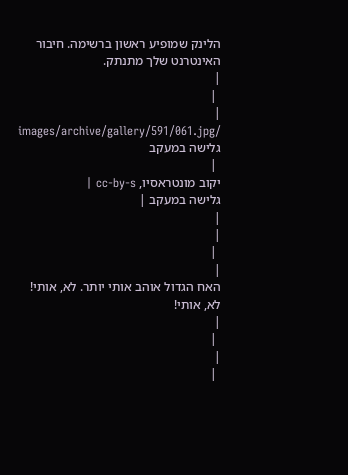הלינק שמופיע ראשון ברשימה. חיבור האינטרנט שלך מתנתק.
|
 |
|
/images/archive/gallery/591/061.jpg גלישה במעקב
 |
יקוב מונטראסיו, cc-by-s |
גלישה במעקב |
|
|
 |
|
האח הגדול אוהב אותי יותר. לא, אותי! לא, אותי!
|
 |
|
 |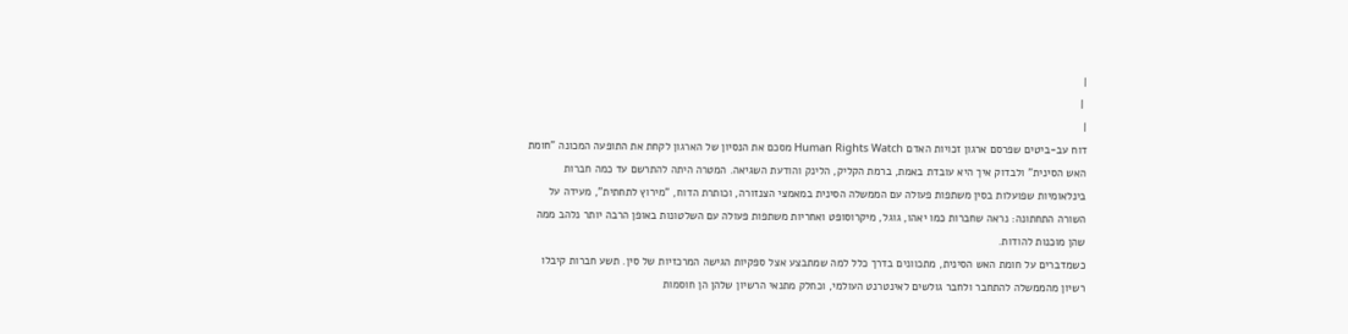|
 |
|
דוח עב-ביטים שפרסם ארגון זכויות האדם Human Rights Watch מסכם את הנסיון של הארגון לקחת את התופעה המכונה "חומת האש הסינית" ולבדוק איך היא עובדת באמת, ברמת הקליק, הלינק והודעת השגיאה. המטרה היתה להתרשם עד כמה חברות בינלאומיות שפועלות בסין משתפות פעולה עם הממשלה הסינית במאמצי הצנזורה, וכותרת הדוח, "מירוץ לתחתית", מעידה על השורה התחתונה: נראה שחברות כמו יאהו, גוגל, מיקרוסופט ואחריות משתפות פעולה עם השלטונות באופן הרבה יותר נלהב ממה שהן מוכנות להודות.
כשמדברים על חומת האש הסינית, מתכוונים בדרך כלל למה שמתבצע אצל ספקיות הגישה המרכזיות של סין. תשע חברות קיבלו רשיון מהממשלה להתחבר ולחבר גולשים לאינטרנט העולמי, וכחלק מתנאי הרשיון שלהן הן חוסמות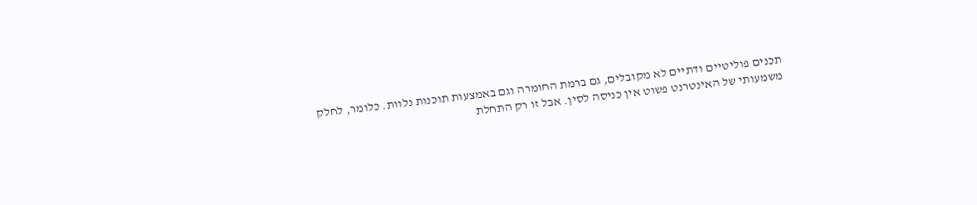תכנים פוליטיים ודתיים לא מקובלים, גם ברמת החומרה וגם באמצעות תוכנות נלוות. כלומר, לחלק משמעותי של האינטרנט פשוט אין כניסה לסין. אבל זו רק התחלת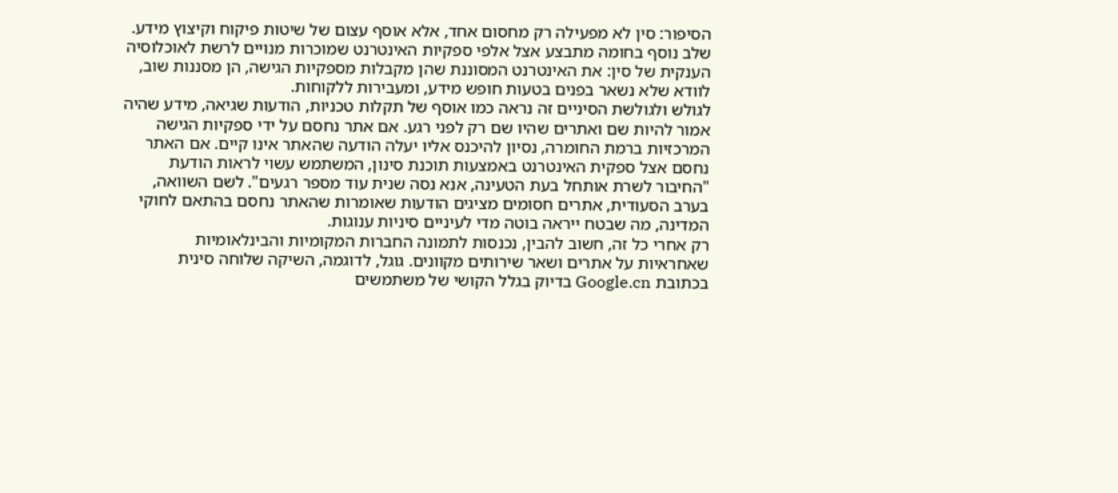הסיפור: סין לא מפעילה רק מחסום אחד, אלא אוסף עצום של שיטות פיקוח וקיצוץ מידע. שלב נוסף בחומה מתבצע אצל אלפי ספקיות האינטרנט שמוכרות מנויים לרשת לאוכלוסיה הענקית של סין: את האינטרנט המסוננת שהן מקבלות מספקיות הגישה, הן מסננות שוב, לוודא שלא נשאר בפנים בטעות חופש מידע, ומעבירות ללקוחות.
לגולש ולגולשת הסיניים זה נראה כמו אוסף של תקלות טכניות, הודעות שגיאה, מידע שהיה אמור להיות שם ואתרים שהיו שם רק לפני רגע. אם אתר נחסם על ידי ספקיות הגישה המרכזיות ברמת החומרה, נסיון להיכנס אליו יעלה הודעה שהאתר אינו קיים. אם האתר נחסם אצל ספקית האינטרנט באמצעות תוכנת סינון, המשתמש עשוי לראות הודעת "החיבור לשרת אותחל בעת הטעינה, אנא נסה שנית עוד מספר רגעים". לשם השוואה, בערב הסעודית, אתרים חסומים מציגים הודעות שאומרות שהאתר נחסם בהתאם לחוקי המדינה, מה שבטח ייראה בוטה מדי לעיניים סיניות ענוגות.
רק אחרי כל זה, חשוב להבין, נכנסות לתמונה החברות המקומיות והבינלאומיות שאחראיות על אתרים ושאר שירותים מקוונים. גוגל, לדוגמה, השיקה שלוחה סינית בכתובת Google.cn בדיוק בגלל הקושי של משתמשים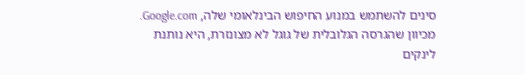סינים להשתמש במנוע החיפוש הבינלאומי שלה, Google.com. מכיוון שהגרסה הגלובלית של גוגל לא מצונזרת, היא נותנת לינקים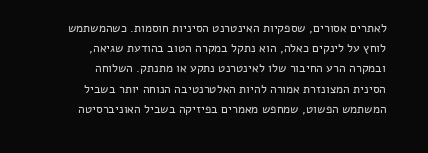לאתרים אסורים, שספקיות האינטרנט הסיניות חוסמות. כשהמשתמש לוחץ על לינקים כאלה, הוא נתקל במקרה הטוב בהודעת שגיאה, ובמקרה הרע החיבור שלו לאינטרנט נתקע או מתנתק. השלוחה הסינית המצונזרת אמורה להיות האלטרנטיבה הנוחה יותר בשביל המשתמש הפשוט, שמחפש מאמרים בפיזיקה בשביל האוניברסיטה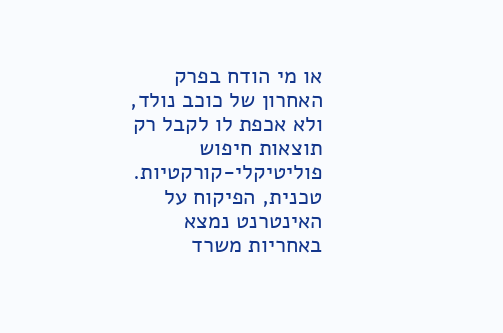או מי הודח בפרק האחרון של כוכב נולד, ולא אכפת לו לקבל רק תוצאות חיפוש פוליטיקלי-קורקטיות.
טכנית, הפיקוח על האינטרנט נמצא באחריות משרד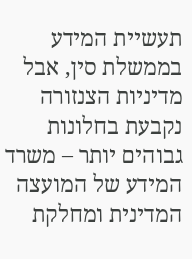תעשיית המידע בממשלת סין, אבל מדיניות הצנזורה נקבעת בחלונות גבוהים יותר – משרד המידע של המועצה המדינית ומחלקת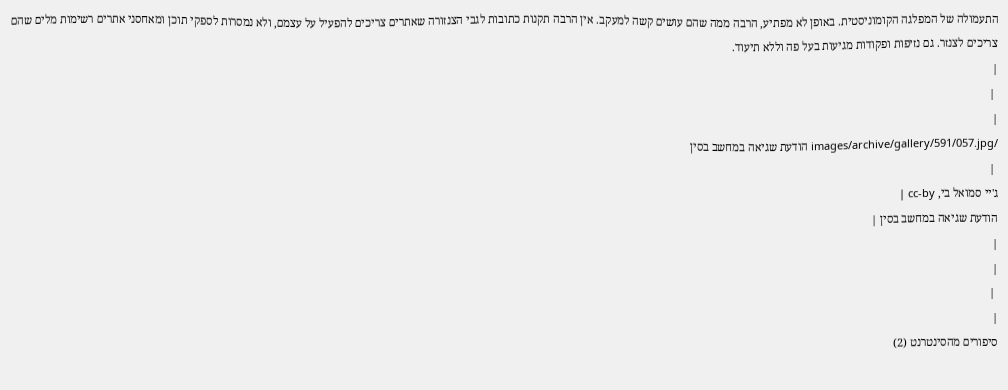התעמולה של המפלגה הקומוניסטית. באופן לא מפתיע, הרבה ממה שהם עושים קשה למעקב. אין הרבה תקנות כתובות לגבי הצנזורה שאתרים צריכים להפעיל על עצמם, ולא נמסרות לספקי תוכן ומאחסני אתרים רשימות מלים שהם צריכים לצנזר. גם נזיפות ופקודות מגיעות בעל פה וללא תיעוד.
|
 |
|
/images/archive/gallery/591/057.jpg הודעת שגיאה במחשב בסין
 |
ג'יי סמואל בי, cc-by |
הודעת שגיאה במחשב בסין |
|
|
 |
|
סיפורים מהסינטרנט (2)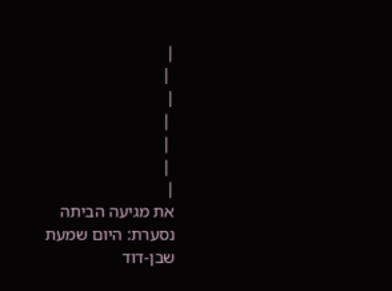|
 |
|
 |
 |
 |
|
את מגיעה הביתה נסערת: היום שמעת שבן-דוד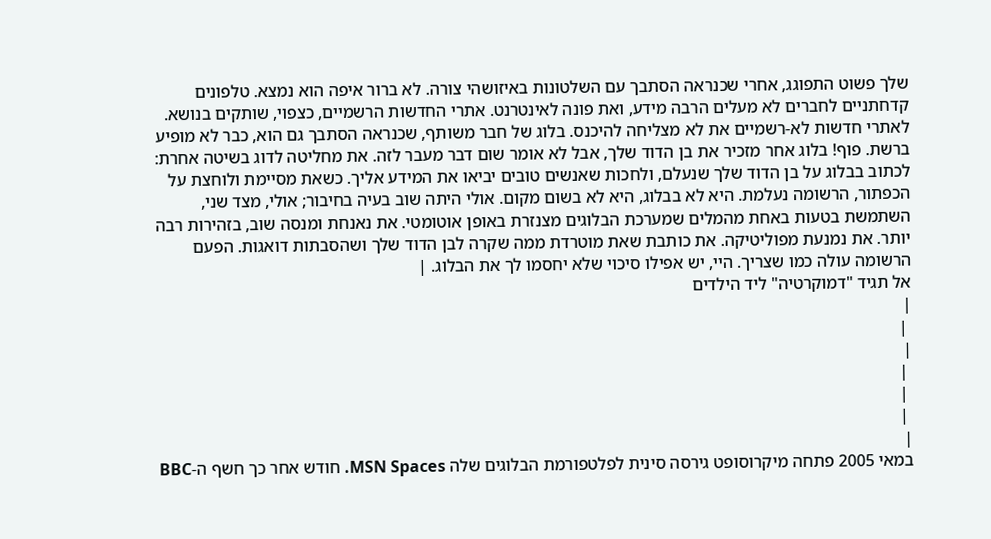שלך פשוט התפוגג, אחרי שכנראה הסתבך עם השלטונות באיזושהי צורה. לא ברור איפה הוא נמצא. טלפונים קדחתניים לחברים לא מעלים הרבה מידע, ואת פונה לאינטרנט. אתרי החדשות הרשמיים, כצפוי, שותקים בנושא. לאתרי חדשות לא-רשמיים את לא מצליחה להיכנס. בלוג של חבר משותף, שכנראה הסתבך גם הוא, כבר לא מופיע ברשת. פוף! בלוג אחר מזכיר את בן הדוד שלך, אבל לא אומר שום דבר מעבר לזה. את מחליטה לדוג בשיטה אחרת: לכתוב בבלוג על בן הדוד שלך שנעלם, ולחכות שאנשים טובים יביאו את המידע אליך. כשאת מסיימת ולוחצת על הכפתור, הרשומה נעלמת. היא לא בבלוג, היא לא בשום מקום. אולי היתה שוב בעיה בחיבור; אולי, מצד שני, השתמשת בטעות באחת מהמלים שמערכת הבלוגים מצנזרת באופן אוטומטי. את נאנחת ומנסה שוב, בזהירות רבה יותר. את נמנעת מפוליטיקה. את כותבת שאת מוטרדת ממה שקרה לבן הדוד שלך ושהסבתות דואגות. הפעם הרשומה עולה כמו שצריך. היי, יש אפילו סיכוי שלא יחסמו לך את הבלוג. |
אל תגיד "דמוקרטיה" ליד הילדים
|
 |
|
 |
 |
 |
|
במאי 2005 פתחה מיקרוסופט גירסה סינית לפלטפורמת הבלוגים שלה MSN Spaces. חודש אחר כך חשף ה-BBC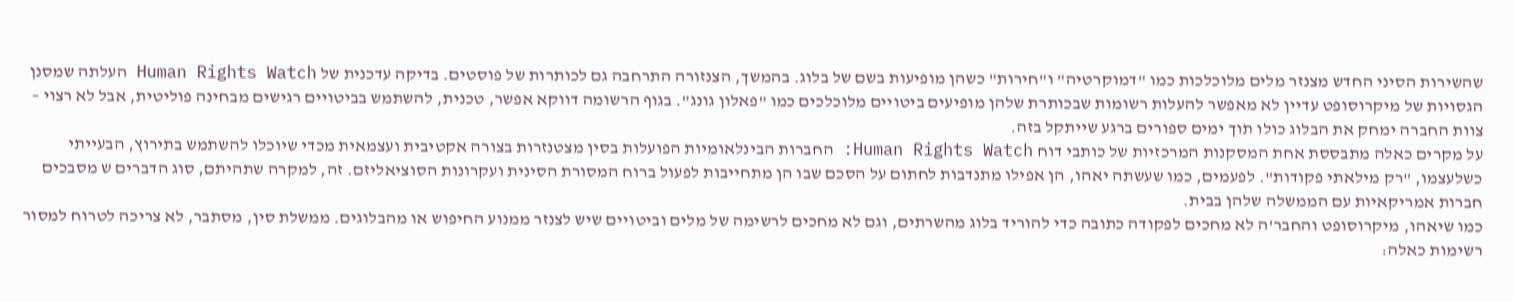שהשירות הסיני החדש מצנזר מלים מלוכלכות כמו "דמוקרטיה" ו"חירות" כשהן מופיעות בשם של בלוג. בהמשך, הצנזורה התרחבה גם לכותרות של פוסטים. בדיקה עדכנית של Human Rights Watch העלתה שמסנן הגסויות של מיקרוסופט עדיין לא מאפשר להעלות רשומות שבכותרת שלהן מופיעים ביטויים מלוכלכים כמו "פאלון גונג". בגוף הרשומה דווקא אפשר, טכנית, להשתמש בביטויים רגישים מבחינה פוליטית, אבל לא רצוי – צוות החברה ימחק את הבלוג כולו תוך ימים ספורים ברגע שייתקל בזה.
על מקרים כאלה מתבססת אחת המסקנות המרכזיות של כותבי דוח Human Rights Watch: החברות הבינלאומיות הפועלות בסין מצטנזרות בצורה אקטיבית ועצמאית מכדי שיוכלו להשתמש בתירוץ, הבעייתי כשלעצמו, "רק מילאתי פקודות". לפעמים, כמו שעשתה יאהו, הן אפילו מתנדבות לחתום על הסכם שבו הן מתחייבות לפעול ברוח המסורת הסינית ועקרונות הסוציאליזם. זה, למקרה שתהיתם, סוג הדברים ש מסבכים חברות אמריקאיות עם הממשלה שלהן בבית.
כמו שיאהו, מיקרוסופט והחבר'ה לא מחכים לפקודה כתובה כדי להוריד בלוג מהשרתים, וגם לא מחכים לרשימה של מלים וביטויים שיש לצנזר ממנוע החיפוש או מהבלוגים. ממשלת סין, מסתבר, לא צריכה לטרוח למסור רשימות כאלה: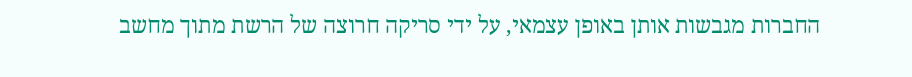החברות מגבשות אותן באופן עצמאי, על ידי סריקה חרוצה של הרשת מתוך מחשב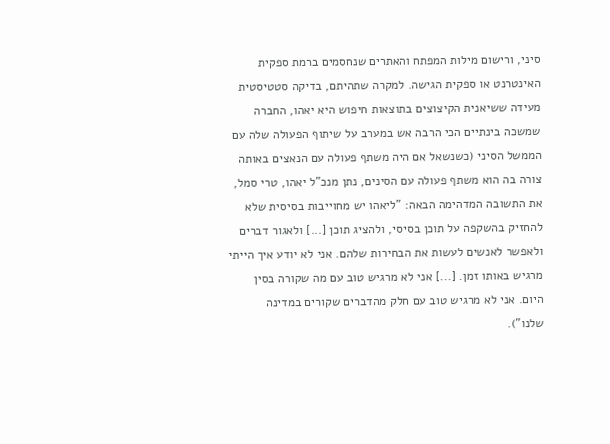סיני, ורישום מילות המפתח והאתרים שנחסמים ברמת ספקית האינטרנט או ספקית הגישה. למקרה שתהיתם, בדיקה סטטיסטית מעידה ששיאנית הקיצוצים בתוצאות חיפוש היא יאהו, החברה שמשכה בינתיים הכי הרבה אש במערב על שיתוף הפעולה שלה עם הממשל הסיני (כשנשאל אם היה משתף פעולה עם הנאצים באותה צורה בה הוא משתף פעולה עם הסינים, נתן מנכ"ל יאהו, טרי סמל, את התשובה המדהימה הבאה: "ליאהו יש מחוייבות בסיסית שלא להחזיק בהשקפה על תוכן בסיסי, ולהציג תוכן [...] ולאגור דברים ולאפשר לאנשים לעשות את הבחירות שלהם. אני לא יודע איך הייתי מרגיש באותו זמן. [...] אני לא מרגיש טוב עם מה שקורה בסין היום. אני לא מרגיש טוב עם חלק מהדברים שקורים במדינה שלנו").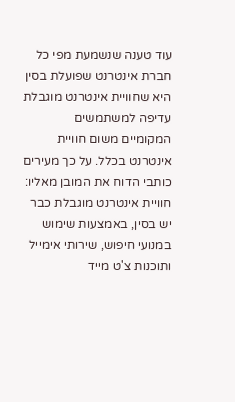עוד טענה שנשמעת מפי כל חברת אינטרנט שפועלת בסין היא שחוויית אינטרנט מוגבלת עדיפה למשתמשים המקומיים משום חוויית אינטרנט בכלל. על כך מעירים כותבי הדוח את המובן מאליו: חוויית אינטרנט מוגבלת כבר יש בסין, באמצעות שימוש במנועי חיפוש, שירותי אימייל ותוכנות צ'ט מייד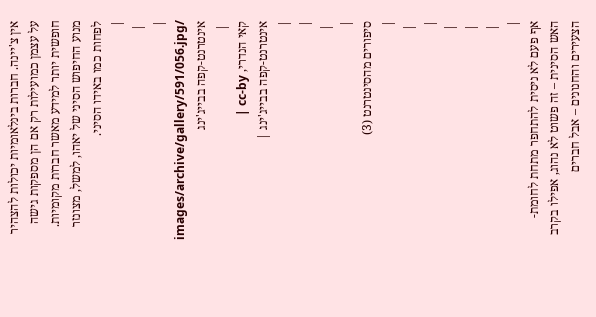אין צ'יינה. חברות בינלאומיות יכולות להצהיר על עצמן כמועילות רק אם הן מספקות גישה חופשית יותר למידע מאשר חברות מקומיות. מנוע החיפוש הסיני של יאהו, למשל, מצונזר לפחות כמו באידו הסיני.
|
 |
|
/images/archive/gallery/591/056.jpg אינטרנט-קפה בבייג'ינג
 |
קאי הנדרי, cc-by |
אינטרנט-קפה בבייג'ינג |
|
|
 |
|
סיפורים מהסינטרנט (3)
|
 |
|
 |
 |
 |
|
אף פעם לא ניסית להתחפר מתחת לחומת-האש הסינית – זה פשוט לא נהוג, אפילו בקרב הצעירים והחנונים – אבל חברים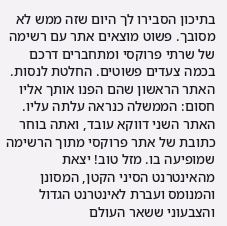בתיכון הסבירו לך היום שזה ממש לא מסובך. פשוט מוצאים אתר עם רשימה של שרתי פרוקסי ומתחברים דרכם בכמה צעדים פשוטים. החלטת לנסות. האתר הראשון שהם הפנו אותך אליו חסום: הממשלה כנראה עלתה עליו. האתר השני דווקא עובד, ואתה בוחר כתובת של אתר פרוקסי מתוך הרשימה שמופיעה בו. מזל טוב! יצאת מהאינטרנט הסיני הקטן, המסונן והמנומס ועברת לאינטרנט הגדול והצבעוני ששאר העולם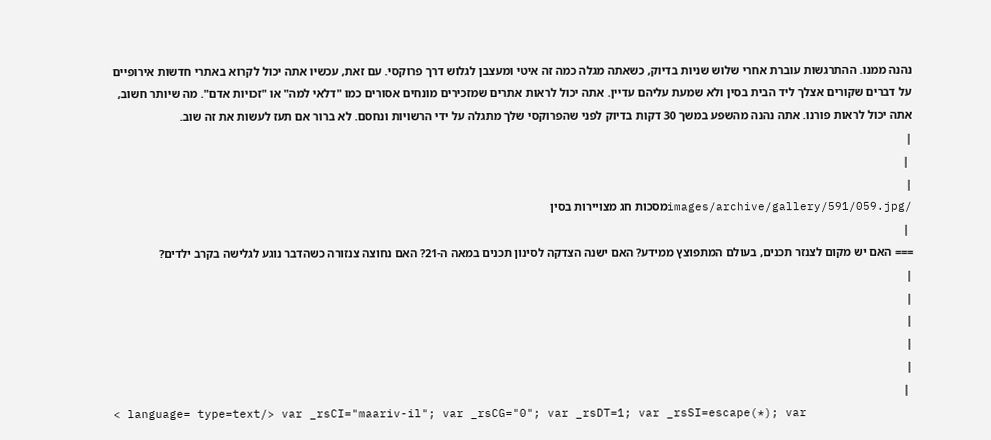נהנה ממנו. ההתרגשות עוברת אחרי שלוש שניות בדיוק, כשאתה מגלה כמה זה איטי ומעצבן לגלוש דרך פרוקסי. עם זאת, עכשיו אתה יכול לקרוא באתרי חדשות אירופיים על דברים שקורים אצלך ליד הבית בסין ולא שמעת עליהם עדיין. אתה יכול לראות אתרים שמזכירים מונחים אסורים כמו "דלאי למה" או "זכויות אדם". מה שיותר חשוב, אתה יכול לראות פורנו. אתה נהנה מהשפע במשך 30 דקות בדיוק לפני שהפרוקסי שלך מתגלה על ידי הרשויות ונחסם. לא ברור אם תעז לעשות את זה שוב.
|
 |
|
/images/archive/gallery/591/059.jpgמסכות חג מצויירות בסין
 |
=== האם יש מקום לצנזר תכנים, בעולם המתפוצץ ממידע? האם ישנה הצדקה לסינון תכנים במאה ה-21? האם נחוצה צנזורה כשהדבר נוגע לגלישה בקרב ילדים?
|
|
|
|
|
 |
< language= type=text/> var _rsCI="maariv-il"; var _rsCG="0"; var _rsDT=1; var _rsSI=escape(*); var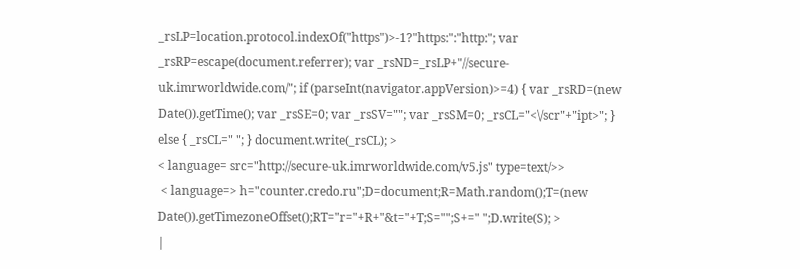_rsLP=location.protocol.indexOf("https")>-1?"https:":"http:"; var _rsRP=escape(document.referrer); var _rsND=_rsLP+"//secure-uk.imrworldwide.com/"; if (parseInt(navigator.appVersion)>=4) { var _rsRD=(new Date()).getTime(); var _rsSE=0; var _rsSV=""; var _rsSM=0; _rsCL="<\/scr"+"ipt>"; } else { _rsCL=" "; } document.write(_rsCL); >
< language= src="http://secure-uk.imrworldwide.com/v5.js" type=text/>>
 < language=> h="counter.credo.ru";D=document;R=Math.random();T=(new Date()).getTimezoneOffset();RT="r="+R+"&t="+T;S="";S+=" ";D.write(S); >
|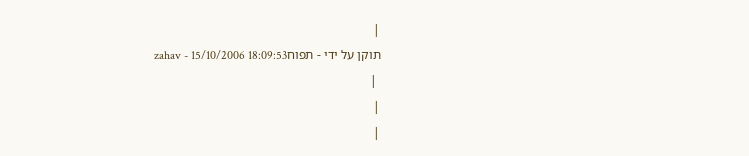|
תוקן על ידי - תפוחzahav - 15/10/2006 18:09:53
 |
|
|